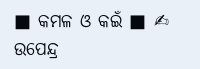■ କମଳ ଓ କଇଁ ■ ✍ ଉପେନ୍ଦ୍ର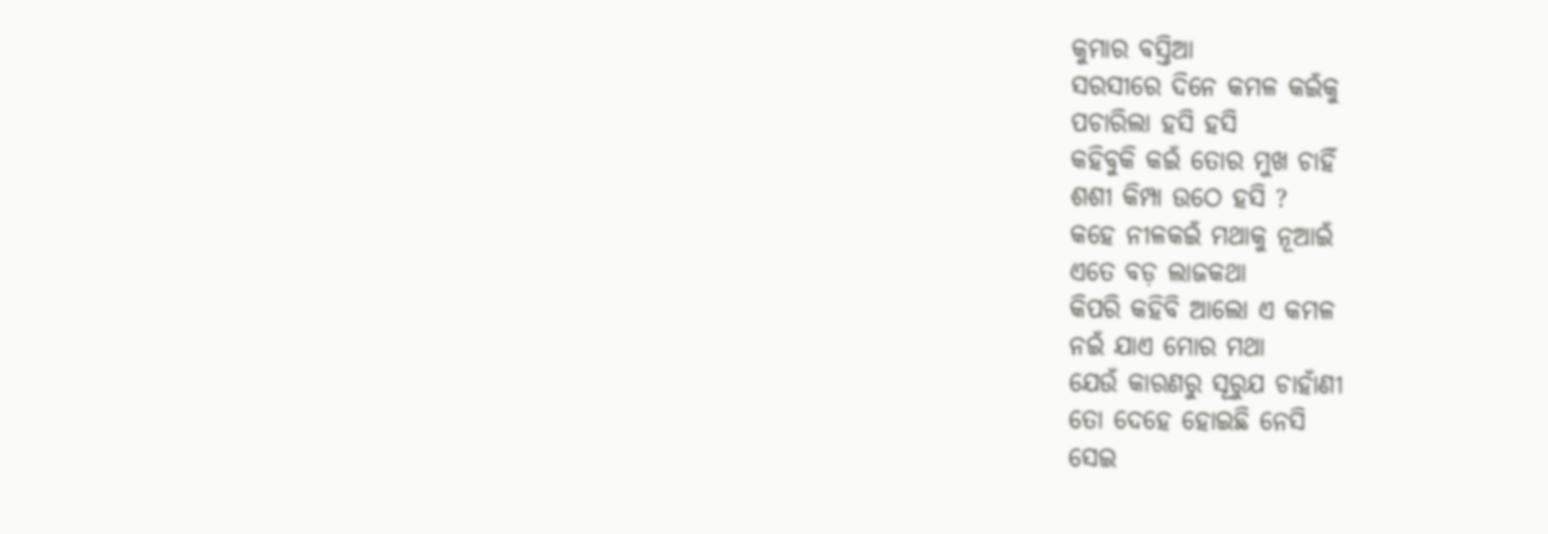କୁମାର ବସ୍ତିଆ
ସରସୀରେ ଦିନେ କମଳ କଇଁକୁ
ପଚାରିଲା ହସି ହସି
କହିବୁକି କଇଁ ତୋର ମୁଖ ଚାହିଁ
ଶଶୀ କିମ୍ପା ଉଠେ ହସି ?
କହେ ନୀଳକଇଁ ମଥାକୁ ନୂଆଇଁ
ଏତେ ବଡ଼ ଲାଜକଥା
କିପରି କହିବି ଆଲୋ ଏ କମଳ
ନଇଁ ଯାଏ ମୋର ମଥା
ଯେଉଁ କାରଣରୁ ସୂରୁଯ ଚାହାଁଣୀ
ତୋ ଦେହେ ହୋଇଛି ନେସି
ସେଇ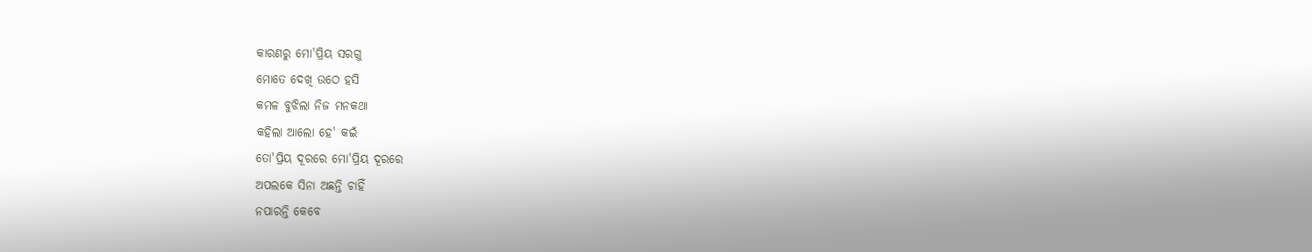କାରଣରୁ ମୋ'ପ୍ରିୟ ସରଗୁ
ମୋତେ ଦେଖି ଉଠେ ହସି
କମଳ ବୁଝିଲା ନିଜ ମନକଥା
କହିଲା ଆଲୋ ହେ' କଇଁ
ତୋ'ପ୍ରିୟ ଦୂରରେ ମୋ'ପ୍ରିୟ ଦୂରରେ
ଅପଲକେ ସିନା ଅଛନ୍ତି ଚାହିଁ
ନପାରନ୍ତି କେବେ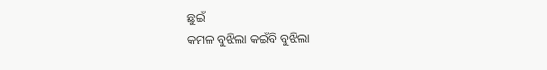ଛୁଇଁ
କମଳ ବୁଝିଲା କଇଁବି ବୁଝିଲା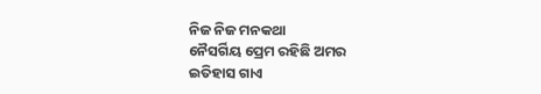ନିଜ ନିଜ ମନକଥା
ନୈସର୍ଗିୟ ପ୍ରେମ ରହିଛି ଅମର
ଇତିହାସ ଗାଏ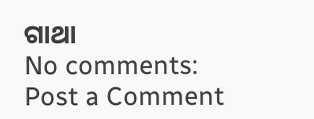ଗାଥା
No comments:
Post a Comment